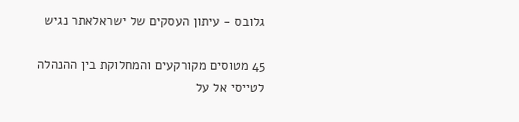גלובס - עיתון העסקים של ישראלאתר נגיש

45 מטוסים מקורקעים והמחלוקת בין ההנהלה לטייסי אל על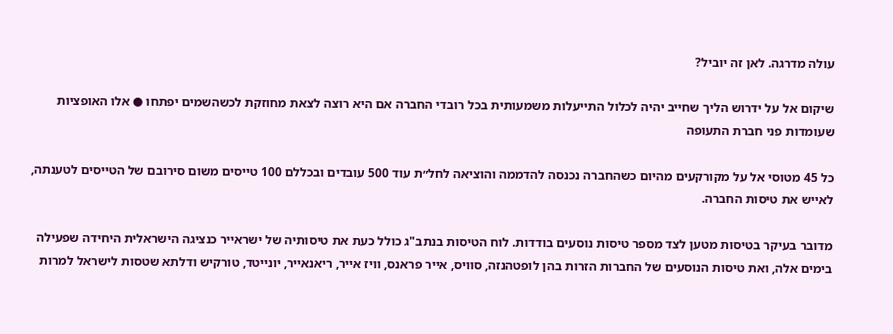עולה מדרגה. לאן זה יוביל?

שיקום אל על ידרוש הליך שחייב יהיה לכלול התייעלות משמעותית בכל רובדי החברה אם היא רוצה לצאת מחוזקת לכשהשמים יפתחו ● אלו האופציות שעומדות פני חברת התעופה

כל 45 מטוסי אל על מקורקעים מהיום כשהחברה נכנסה להדממה והוציאה לחל״ת עוד 500 עובדים ובכללם 100 טייסים משום סירובם של הטייסים לטענתה, לאייש את טיסות החברה.

מדובר בעיקר בטיסות מטען לצד מספר טיסות נוסעים בודדות. לוח הטיסות בנתב"ג כולל כעת את טיסותיה של ישראייר כנציגה הישראלית היחידה שפעילה בימים אלה, ואת טיסות הנוסעים של החברות הזרות בהן לופטהנזה, סוויס, אייר פראנס, וויז אייר, ריאנאייר, יונייטד, טורקיש ודלתא שטסות לישראל למרות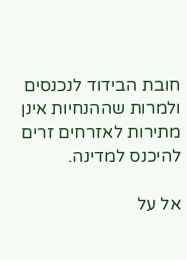חובת הבידוד לנכנסים ולמרות שההנחיות אינן מתירות לאזרחים זרים להיכנס למדינה.

אל על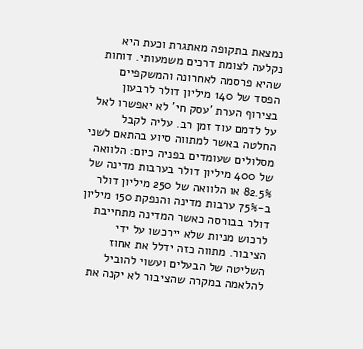נמצאת בתקופה מאתגרת וכעת היא נקלעה לצומת דרכים משמעותי. דוחות שהיא פרסמה לאחרונה והמשקפיים הפסד של 140 מיליון דולר לרבעון בצירוף הערת 'עסק חי' לא יאפשרו לאל על לדמם עוד זמן רב. עליה לקבל החלטה באשר למתווה סיוע בהתאם לשני מסלולים שעומדים בפניה כיום: הלוואה של 400 מיליון דולר בערבות מדינה של 82.5% או הלוואה של 250 מיליון דולר ב-75% ערבות מדינה והנפקת 150 מיליון דולר בבורסה כאשר המדינה מתחייבת לרכוש מניות שלא יירכשו על ידי הציבור. מתווה כזה ידלל את אחוז השליטה של הבעלים ועשוי להוביל להלאמה במקרה שהציבור לא יקנה את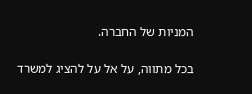המניות של החברה.

בכל מתווה, על אל על להציג למשרד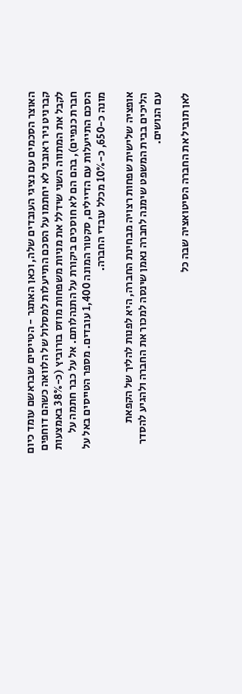האוצר הסכמים עם נציגי העובדים שלה, וכאן האתגר - הטייסים שבראשם עומד כיום קברניט ניר ראובני לא יחתמו על הסכם התייעלות למסלול של הלוואה כשהם דוחפים לקבל את המתווה השני שידלל את מניות משפחות מוזס בורוביץ (כ-38% באמצעות חברת כנפיים), בהם הם לא חוסכים ביקורת על התנהלותם. אל על כבר חתמה על הסכם התייעלות עם הדיילים, סקטור המונה 1,400 עובדים. מספר הטייסים באל על מונה כ-650, כ-10% מכלל עובדי החברה.

אופציה שלישית שפחות רצויה מבחינת החברה, היא לפנות להליך של הקפאת הליכים בבית המשפט שימנה לחברה נאמן שינסה למכור את החברה ולהגיע להסדר עם הנושים.

לאן תוביל את החברה הסיטואציה שבה כל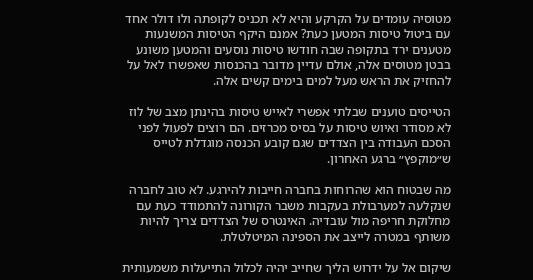מטוסיה עומדים על הקרקע והיא לא תכניס לקופתה ולו דולר אחד עם ביטול טיסות המטען כעת? אמנם היקף הטיסות המשנעות מטענים ירד בתקופה שבה חודשו טיסות נוסעים והמטען משונע בבטן מטוסים אלה, אולם עדיין מדובר בהכנסות שאפשרו לאל על להחזיק את הראש מעל למים בימים קשים אלה.

הטייסים טוענים שבלתי אפשרי לאייש טיסות בהינתן מצב של לוז לא מסודר ואיוש טיסות על בסיס מכרזים. הם רוצים לפעול לפני הסכם העבודה בין הצדדים שגם קובע הכנסה מוגדלת לטייס ש״מוקפץ״ ברגע האחרון.

מה שבטוח הוא שהרוחות בחברה חייבות להירגע. לא טוב לחברה שנקלעה למערבולת בעקבות משבר הקורונה להתמודד כעת עם מחלוקת חריפה מול עובדיה. האינטרס של הצדדים צריך להיות משותף במטרה לייצב את הספינה המיטלטלת.

שיקום אל על ידרוש הליך שחייב יהיה לכלול התייעלות משמעותית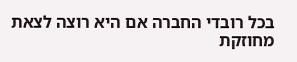בכל רובדי החברה אם היא רוצה לצאת מחוזקת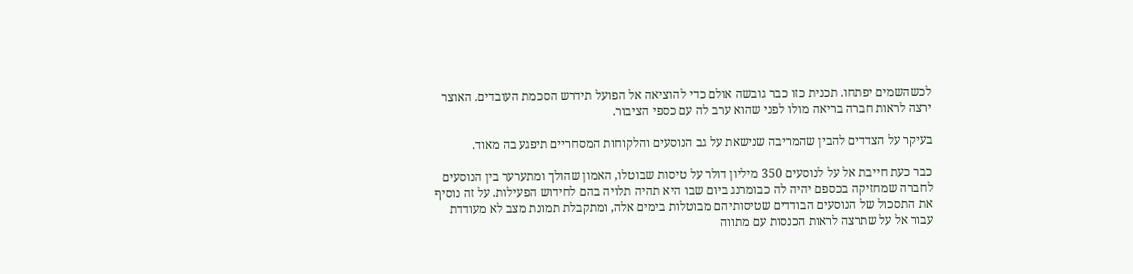לכשהשמים יפתחו. תכנית כזו כבר גובשה אולם כדי להוציאה אל הפועל תידרש הסכמת העובדים. האוצר ירצה לראות חברה בריאה מולו לפני שהוא ערב לה עם כספי הציבור.

בעיקר על הצדדים להבין שהמריבה שנישאת על גב הנוסעים והלקוחות המסחריים תיפגע בה מאוד.

כבר כעת חייבת אל על לנוסעים 350 מיליון דולר על טיסות שבוטלו, האמון שהולך ומתערער בין הנוסעים לחברה שמחזיקה בכספם יהיה לה כבומרנג ביום שבו היא תהיה תלויה בהם לחידוש הפעילות. על זה נוסיף את התסכול של הנוסעים הבודדים שטיסותיהם מבוטלות בימים אלה, ומתקבלת תמונת מצב לא מעודדת עבור אל על שתרצה לראות הכנסות עם מתווה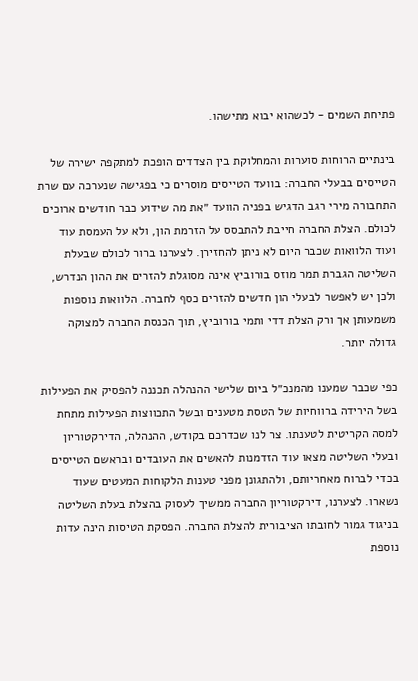פתיחת השמים - לכשהוא יבוא מתישהו.

בינתיים הרוחות סוערות והמחלוקת בין הצדדים הופכת למתקפה ישירה של הטייסים בבעלי החברה: בוועד הטייסים מוסרים כי בפגישה שנערכה עם שרת התחבורה מירי רגב הדגיש בפניה הוועד ״את מה שידוע כבר חודשים ארוכים לכולם. הצלת החברה חייבת להתבסס על הזרמת הון, ולא על העמסת עוד ועוד הלוואות שכבר היום לא ניתן להחזירן. לצערנו ברור לכולם שבעלת השליטה הגברת תמר מוזס בורוביץ אינה מסוגלת להזרים את ההון הנדרש, ולכן יש לאפשר לבעלי הון חדשים להזרים כסף לחברה. הלוואות נוספות משמעותן אך ורק הצלת דדי ותמי בורוביץ, תוך הכנסת החברה למצוקה גדולה יותר.

כפי שכבר שמענו מהמנכ״ל ביום שלישי ההנהלה תכננה להפסיק את הפעילות בשל הירידה ברווחיות של הטסת מטענים ובשל התכווצות הפעילות מתחת למסה הקריטית לטענתו. צר לנו שכדרכם בקודש, ההנהלה, הדירקטוריון ובעלי השליטה מצאו עוד הזדמנות להאשים את העובדים ובראשם הטייסים בכדי לברוח מאחריותם, ולהתגונן מפני טענות הלקוחות המעטים שעוד נשארו. לצערנו, דירקטוריון החברה ממשיך לעסוק בהצלת בעלת השליטה בניגוד גמור לחובתו הציבורית להצלת החברה. הפסקת הטיסות הינה עדות נוספת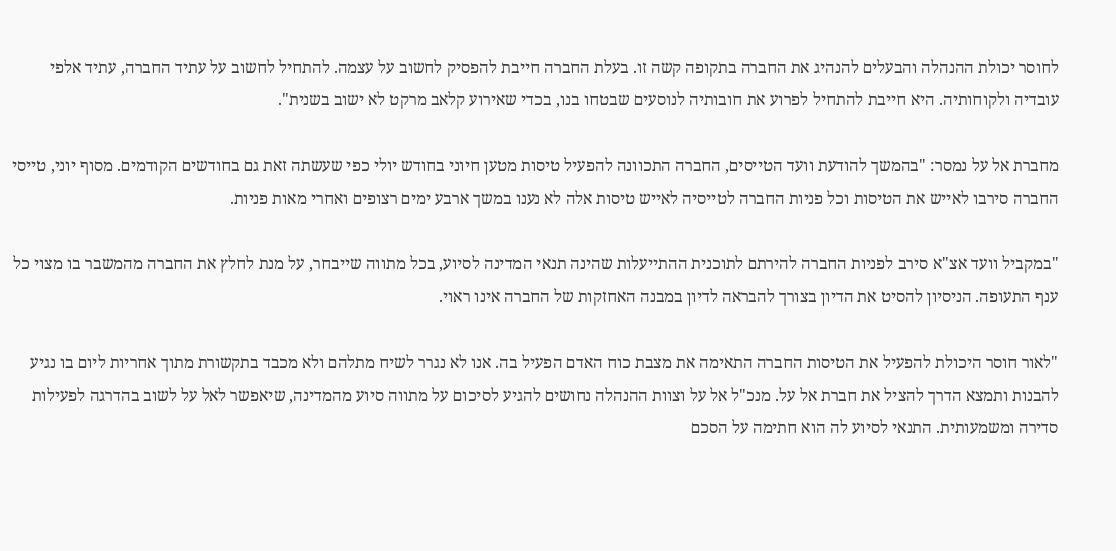לחוסר יכולת ההנהלה והבעלים להנהיג את החברה בתקופה קשה זו. בעלת החברה חייבת להפסיק לחשוב על עצמה. להתחיל לחשוב על עתיד החברה, עתיד אלפי עובדיה ולקוחותיה. היא חייבת להתחיל לפרוע את חובותיה לנוסעים שבטחו בנו, בכדי שאירוע קלאב מרקט לא ישוב בשנית".

מחברת אל על נמסר: "בהמשך להודעת וועד הטייסים, החברה התכוונה להפעיל טיסות מטען חיוני בחודש יולי כפי שעשתה זאת גם בחודשים הקודמים. מסוף יוני, טייסי החברה סירבו לאייש את הטיסות וכל פניות החברה לטייסיה לאייש טיסות אלה לא נענו במשך ארבע ימים רצופים ואחרי מאות פניות.

"במקביל וועד אצ"א סירב לפניות החברה להירתם לתוכנית ההתייעלות שהינה תנאי המדינה לסיוע, בכל מתווה שייבחר, על מנת לחלץ את החברה מהמשבר בו מצוי כל ענף התעופה. הניסיון להסיט את הדיון בצורך להבראה לדיון במבנה האחזקות של החברה אינו ראוי.

"לאור חוסר היכולת להפעיל את הטיסות החברה התאימה את מצבת כוח האדם הפעיל בה. אנו לא נגרר לשיח מתלהם ולא מכבד בתקשורת מתוך אחריות ליום בו נגיע להבנות ותמצא הדרך להציל את חברת אל על. מנכ"ל אל על וצוות ההנהלה נחושים להגיע לסיכום על מתווה סיוע מהמדינה, שיאפשר לאל על לשוב בהדרגה לפעילות סדירה ומשמעותית. התנאי לסיוע לה הוא חתימה על הסכם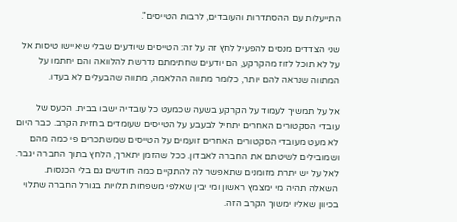התייעלות עם ההסתדרות והעובדים, לרבות הטייסים".

שני הצדדים מנסים להפעיל לחץ זה על זה: הטייסים שיודעים שבלי שיאיישו טיסות אל על לא תוכל לזוז מהקרקע, הם יודעים שחתימתם נדרשת להלוואה והם יחתמו על המתווה שנראה להם יותר, כלומר מתווה ההלאמה, מתווה שהבעלים לא בעדו.

אל על תמשיך לעמוד על הקרקע בשעה שכמעט כל עובדיה ישבו בבית. הכעס של עובדי הסקטורים האחרים יתחיל לבעבע על הטייסים שעומדים בחזית הקרב. כבר היום לא מעט מעובדי הסקטורים האחרים זועמים על הטייסים שמשתכרים פי כמה מהם ושמובילים לשיטתם את החברה לאבדון. ככל שהזמן יתארך, הלחץ בתוך החברה יגבר. לאל על יש יתרת מזומנים שתאפשר לה להתקיים כמה חודשים גם בלי הכנסות. השאלה תהיה מי ימצמץ ראשון ומי יבין שאלפי משפחות תלויות בגורל החברה שתלוי בכיוון שאליו ימשוך הקרב הזה.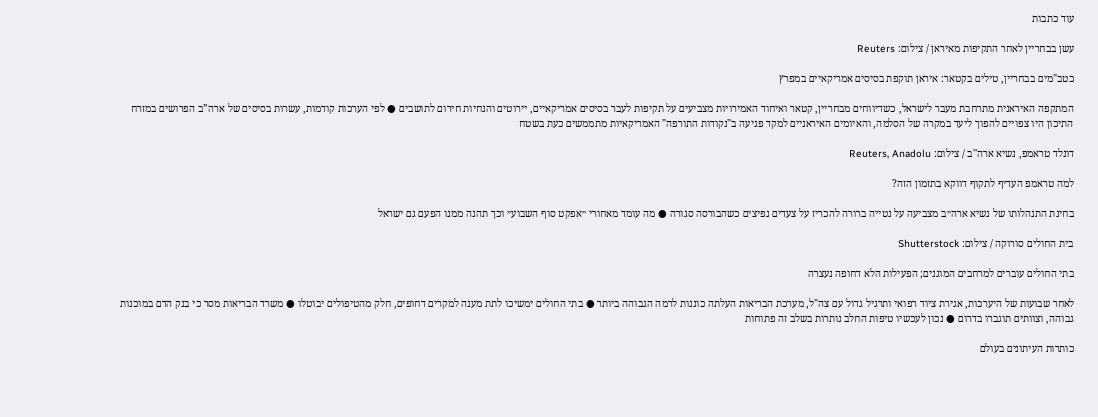עוד כתבות

עשן בבחריין לאחר התקיפות מאיראן / צילום: Reuters

כטב"מים בבחריין, טילים בקטאר: איראן תוקפת בסיסים אמריקאיים במפרץ

המתקפה האיראנית מתרחבת מעבר לישראל, כשדיווחים מבחריין, קטאר ואיחוד האמירויות מצביעים על תקיפות לעבר בסיסים אמריקאיים, יירוטים והנחיות חירום לתושבים ● לפי הערכות קודמות, עשרות בסיסים של ארה”ב הפרושים במזרח התיכון היו צפויים להפוך ליעד במקרה של הסלמה, והאיומים האיראניים למקד פגיעה ב"נקודות התורפה" האמריקאיות מתממשים כעת בשטח

דונלד טראמפ, נשיא ארה''ב / צילום: Reuters, Anadolu

למה טראמפ העדיף לתקוף דווקא בתזמון הזה?

בחינת התנהלותו של נשיא ארה״ב מצביעה על נטייה ברורה להכריז על צעדים נפיצים כשהבורסה סגורה ● מה עומד מאחורי ״אפקט סוף השבוע״ וכך תהנה ממנו הפעם גם ישראל

בית החולים סורוקה / צילום: Shutterstock

בתי החולים עוברים למרחבים המוגנים; הפעילות הלא דחופה נעצרה

לאחר שבועות של היערכות, אגירת ציוד רפואי ותרגיל גדול עם צה"ל, מערכת הבריאות העלתה כוננות לרמה הגבוהה ביותר ● בתי החולים ימשיכו לתת מענה למקרים דחופים, חלק מהטיפולים יבוטלו ● משרד הבריאות מסר כי בנק הדם במוכנות גבוהה, וצוותים תוגברו בדרום ● נכון לעכשיו טיפות החלב נותרות בשלב זה פתוחות

כותרות העיתונים בעולם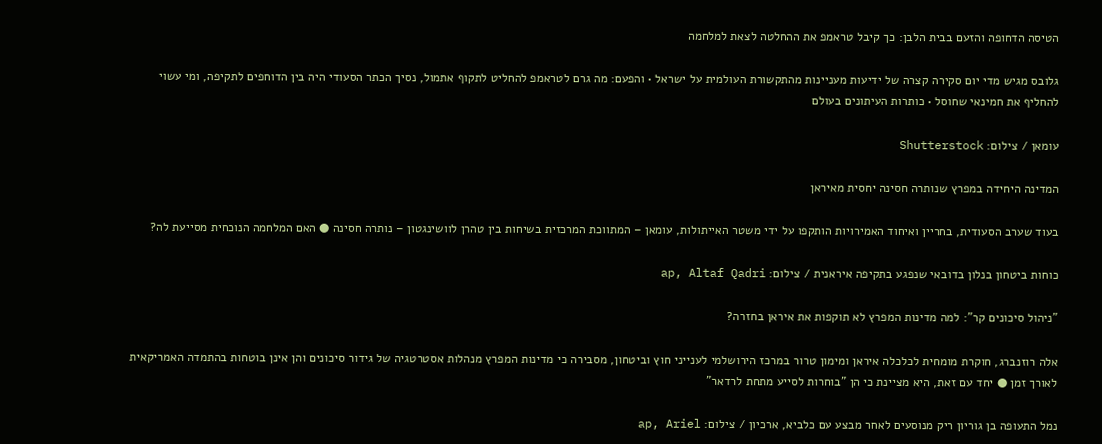הטיסה הדחופה והזעם בבית הלבן: כך קיבל טראמפ את ההחלטה לצאת למלחמה

גלובס מגיש מדי יום סקירה קצרה של ידיעות מעניינות מהתקשורת העולמית על ישראל • והפעם: מה גרם לטראמפ להחליט לתקוף אתמול, נסיך הכתר הסעודי היה בין הדוחפים לתקיפה, ומי עשוי להחליף את חמינאי שחוסל • כותרות העיתונים בעולם

עומאן / צילום: Shutterstock

המדינה היחידה במפרץ שנותרה חסינה יחסית מאיראן

בעוד שערב הסעודית, בחריין ואיחוד האמירויות הותקפו על ידי משטר האייתולות, עומאן – המתווכת המרכזית בשיחות בין טהרן לוושינגטון – נותרה חסינה ● האם המלחמה הנוכחית מסייעת לה?

כוחות ביטחון בנלון בדובאי שנפגע בתקיפה איראנית / צילום: ap, Altaf Qadri

"ניהול סיכונים קר": למה מדינות המפרץ לא תוקפות את איראן בחזרה?

אלה רוזנברג, חוקרת מומחית לכלכלה איראן ומימון טרור במרכז הירושלמי לענייני חוץ וביטחון, מסבירה כי מדינות המפרץ מנהלות אסטרטגיה של גידור סיכונים והן אינן בוטחות בהתמדה האמריקאית לאורך זמן ● יחד עם זאת, היא מציינת כי הן "בוחרות לסייע מתחת לרדאר"

נמל התעופה בן גוריון ריק מנוסעים לאחר מבצע עם כלביא, ארכיון / צילום: ap, Ariel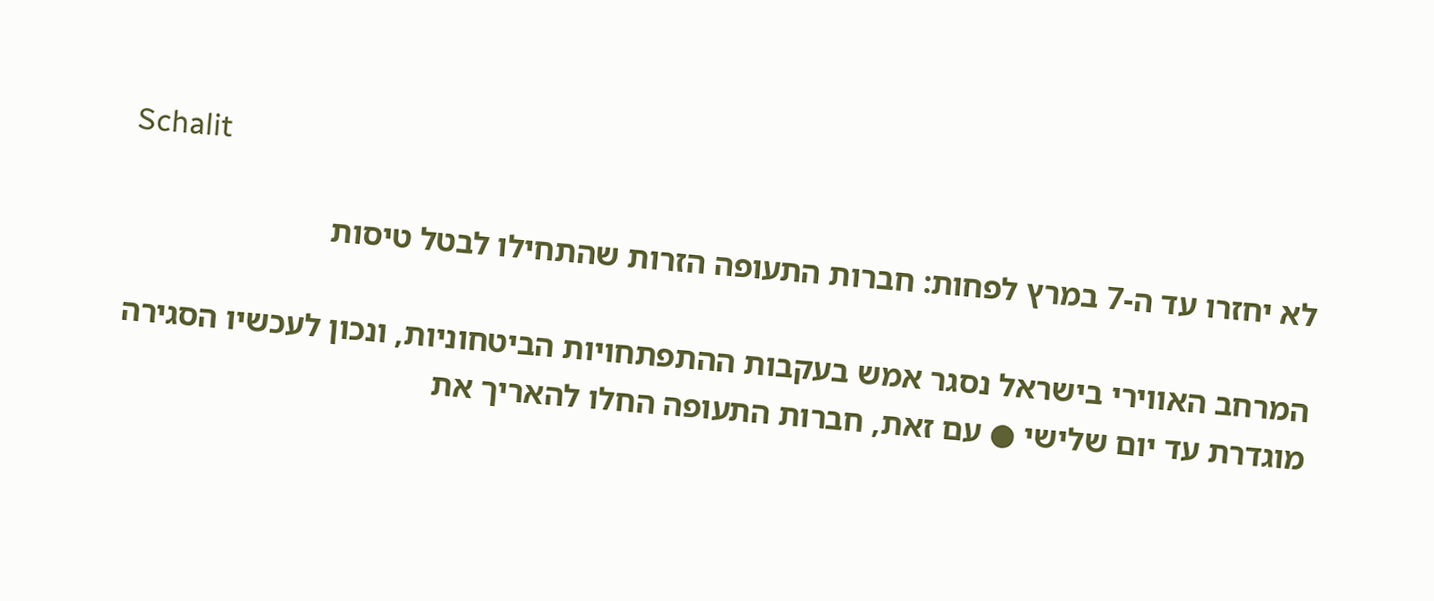Schalit

לא יחזרו עד ה-7 במרץ לפחות: חברות התעופה הזרות שהתחילו לבטל טיסות

המרחב האווירי בישראל נסגר אמש בעקבות ההתפתחויות הביטחוניות, ונכון לעכשיו הסגירה מוגדרת עד יום שלישי ● עם זאת, חברות התעופה החלו להאריך את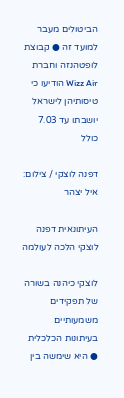הביטולים מעבר למועד זה ● קבוצת לופטהנזה וחברת Wizz Air הודיעו כי טיסותיהן לישראל יושבתו עד 7.03 כולל

דפנה לוצקי / צילום: איל יצהר

העיתונאית דפנה לוצקי הלכה לעולמה

לוצקי כיהנה בשורה של תפקידים משמעותיים בעיתונות הכלכלית ● היא שימשה בין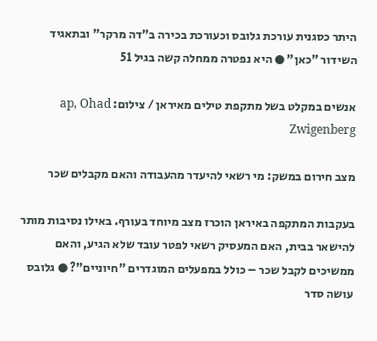היתר כסגנית עורכת גלובס וכעורכת בכירה ב"דה מרקר" ובתאגיד השידור "כאן" ● היא נפטרה ממחלה קשה בגיל 51

אנשים במקלט בשל מתקפת טילים מאיראן / צילום: ap, Ohad Zwigenberg

מצב חירום במשק: מי רשאי להיעדר מהעבודה והאם מקבלים שכר

בעקבות המתקפה באיראן הוכרז מצב מיוחד בעורף. באילו נסיבות מותר להישאר בבית, האם המעסיק רשאי לפטר עובד שלא הגיע, והאם ממשיכים לקבל שכר – כולל במפעלים המוגדרים "חיוניים"? ● גלובס עושה סדר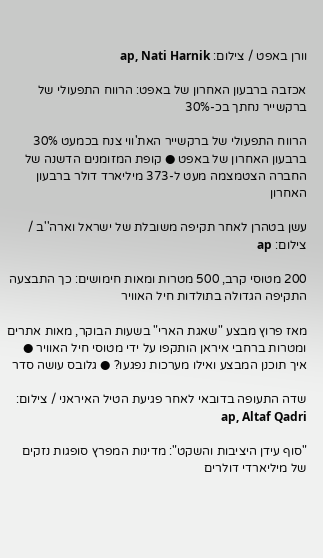וורן באפט / צילום: ap, Nati Harnik

אכזבה ברבעון האחרון של באפט: הרווח התפעולי של ברקשייר נחתך בכ-30%

הרווח התפעולי של ברקשייר האת'ווי צנח בכמעט 30% ברבעון האחרון של באפט ● קופת המזומנים הדשנה של החברה הצטמצמה מעט ל-373 מיליארד דולר ברבעון האחרון

עשן בטהרן לאחר תקיפה משובלת של ישראל וארה''ב / צילום: ap

200 מטוסי קרב, 500 מטרות ומאות חימושים: כך התבצעה התקיפה הגדולה בתולדות חיל האוויר

מאז פרוץ מבצע "שאגת הארי" בשעות הבוקר, מאות אתרים ומטרות ברחבי איראן הותקפו על ידי מטוסי חיל האוויר ● איך תוכנן המבצע ואילו מערכות נפגעו? ● גלובס עושה סדר

שדה התעופה בדובאי לאחר פגיעת הטיל האיראני / צילום: ap, Altaf Qadri

"סוף עידן היציבות והשקט": מדינות המפרץ סופגות נזקים של מיליארדי דולרים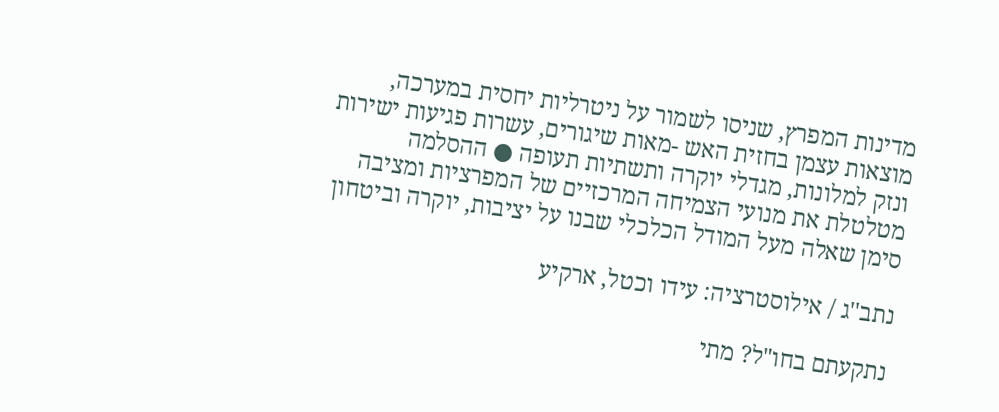מדינות המפרץ, שניסו לשמור על ניטרליות יחסית במערכה, מוצאות עצמן בחזית האש -מאות שיגורים, עשרות פגיעות ישירות ונזק למלונות, מגדלי יוקרה ותשתיות תעופה ● ההסלמה מטלטלת את מנועי הצמיחה המרכזיים של המפרציות ומציבה סימן שאלה מעל המודל הכלכלי שבנו על יציבות, יוקרה וביטחון

נתב''ג / אילוסטרציה: עידו וכטל, ארקיע

נתקעתם בחו"ל? מתי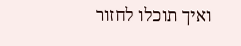ואיך תוכלו לחזור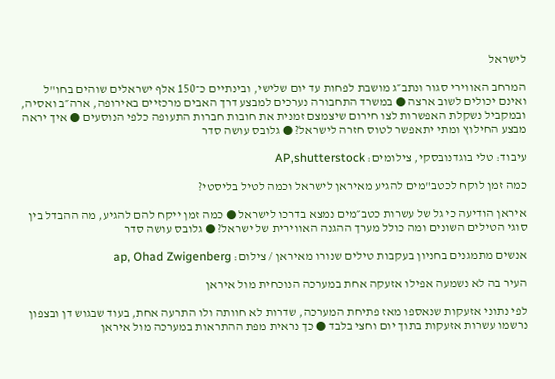לישראל

המרחב האווירי סגור ונתב״ג מושבת לפחות עד יום שלישי, ובינתיים כ־150 אלף ישראלים שוהים בחו"ל ואינם יכולים לשוב ארצה ● במשרד התחבורה נערכים למבצע דרך האבים מרכזיים באירופה, ארה״ב ואסיה, ובמקביל נשקלת האפשרות לצו חירום שיצמצם זמנית את חובות חברות התעופה כלפי הנוסעים ● איך יראה מבצע החילוץ ומתי יתאפשר לטוס חזרה לישראל? ● גלובס עושה סדר

עיבוד: טלי בוגדנובסקי, צילומים: AP,shutterstock

כמה זמן לוקח לכטב"מים להגיע מאיראן לישראל וכמה לטיל בליסטי?

איראן הודיעה כי גל של עשרות כטב״מים נמצא בדרכו לישראל ● כמה זמן ייקח להם להגיע, מה ההבדל בין סוגי הטילים השונים ומה כולל מערך ההגנה האווירית של ישראל? ● גלובס עושה סדר

אנשים מתמגנים בחניון בעקבות טילים שנורו מאיראן / צילום: ap, Ohad Zwigenberg

העיר בה לא נשמעה אפילו אזעקה אחת במערכה הנוכחית מול איראן

לפי נתוני אזעקות שנאספו מאז פתיחת המערכה, שדרות לא חוותה ולו התרעה אחת, בעוד שבגוש דן ובצפון נרשמו עשרות אזעקות בתוך יום וחצי בלבד ● כך נראית מפת ההתראות במערכה מול איראן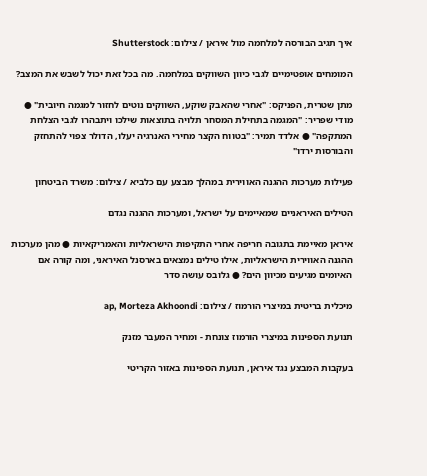איך תגיב הבורסה למלחמה מול איראן / צילום: Shutterstock

המומחים אופטימיים לגבי כיוון השווקים במלחמה. מה בכל זאת יכול לשבש את המצב?

מתן שטרית, הפניקס: "אחרי שהאבק שוקע, השווקים נוטים לחזור למגמה חיובית" ● מודי שפריר: "המגמה בתחילת המסחר תלויה בתוצאות שילכו ויתבהרו לגבי הצלחת המתקפה" ● אלדד תמיר: "בטווח הקצר מחירי האנרגיה יעלו, הדולר צפוי להתחזק והבורסות ירדו"

פעילות מערכות ההגנה האווירית במהלך מבצע עם כלביא / צילום: משרד הביטחון

הטילים האיראניים שמאיימים על ישראל, ומערכות ההגנה נגדם

איראן מאיימת בתגובה חריפה אחרי התקיפות הישראליות והאמריקאיות ● מהן מערכות ההגנה האווירית הישראליות, אילו טילים נמצאים בארסנל האיראני, ומה קורה אם האיומים מגיעים מכיוון הים? ● גלובס עושה סדר

מיכלית בריטית במיצרי הורמוז / צילום: ap, Morteza Akhoondi

תנועת הספינות במיצרי הורמוז צונחת - ומחיר המעבר מזנק

בעקבות המבצע נגד איראן, תנועת הספינות באזור הקריטי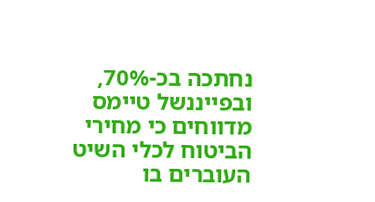נחתכה בכ-70%, ובפייננשל טיימס מדווחים כי מחירי הביטוח לכלי השיט העוברים בו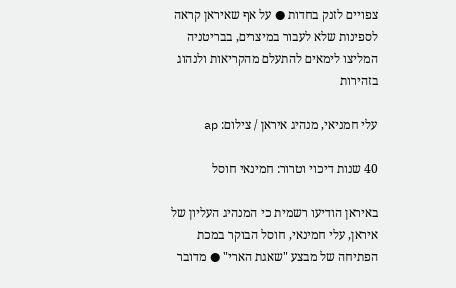צפויים לזנק בחדות ● על אף שאיראן קראה לספינות שלא לעבור במיצרים, בבריטניה המליצו לימאים להתעלם מהקריאות ולנהוג בזהירות

עלי חמניאי, מנהיג איראן / צילום: ap

40 שנות דיכוי וטרור: חמינאי חוסל

באיראן הודיעו רשמית כי המנהיג העליון של איראן, עלי חמינאי, חוסל הבוקר במכת הפתיחה של מבצע "שאגת הארי" ● מדובר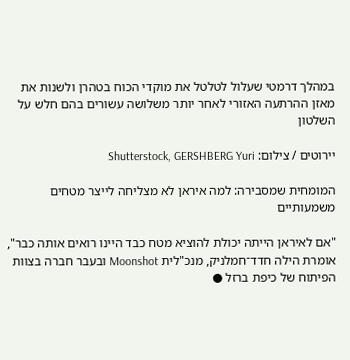במהלך דרמטי שעלול לטלטל את מוקדי הכוח בטהרן ולשנות את מאזן ההרתעה האזורי לאחר יותר משלושה עשורים בהם חלש על השלטון

יירוטים / צילום: Shutterstock, GERSHBERG Yuri

המומחית שמסבירה: למה איראן לא מצליחה לייצר מטחים משמעותיים

"אם לאיראן הייתה יכולת להוציא מטח כבד היינו רואים אותה כבר", אומרת הילה חדד־חמלניק, מנכ"לית Moonshot ובעבר חברה בצוות הפיתוח של כיפת ברזל ●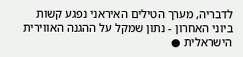לדבריה, מערך הטילים האיראני נפגע קשות ביוני האחרון - נתון שמקל על ההגנה האווירית הישראלית ●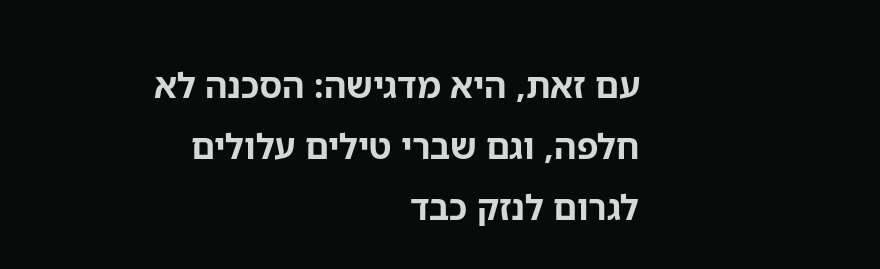עם זאת, היא מדגישה: הסכנה לא חלפה, וגם שברי טילים עלולים לגרום לנזק כבד